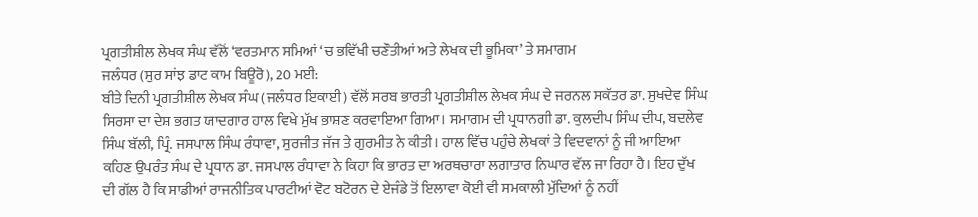ਪ੍ਰਗਤੀਸ਼ੀਲ ਲੇਖਕ ਸੰਘ ਵੱਲੋਂ ‘ਵਰਤਮਾਨ ਸਮਿਆਂ ‘ਚ ਭਵਿੱਖੀ ਚਣੌਤੀਆਂ ਅਤੇ ਲੇਖਕ ਦੀ ਭੂਮਿਕਾ’ ਤੇ ਸਮਾਗਮ
ਜਲੰਧਰ (ਸੁਰ ਸਾਂਝ ਡਾਟ ਕਾਮ ਬਿਊਰੋ), 20 ਮਈ:
ਬੀਤੇ ਦਿਨੀ ਪ੍ਰਗਤੀਸ਼ੀਲ ਲੇਖਕ ਸੰਘ (ਜਲੰਧਰ ਇਕਾਈ) ਵੱਲੋਂ ਸਰਬ ਭਾਰਤੀ ਪ੍ਰਗਤੀਸ਼ੀਲ ਲੇਖਕ ਸੰਘ ਦੇ ਜਰਨਲ ਸਕੱਤਰ ਡਾ. ਸੁਖਦੇਵ ਸਿੰਘ ਸਿਰਸਾ ਦਾ ਦੇਸ਼ ਭਗਤ ਯਾਦਗਾਰ ਹਾਲ ਵਿਖੇ ਮੁੱਖ ਭਾਸ਼ਣ ਕਰਵਾਇਆ ਗਿਆ। ਸਮਾਗਮ ਦੀ ਪ੍ਰਧਾਨਗੀ ਡਾ. ਕੁਲਦੀਪ ਸਿੰਘ ਦੀਪ, ਬਦਲੇਵ ਸਿੰਘ ਬੱਲੀ, ਪ੍ਰਿੰ. ਜਸਪਾਲ ਸਿੰਘ ਰੰਧਾਵਾ, ਸੁਰਜੀਤ ਜੱਜ ਤੇ ਗੁਰਮੀਤ ਨੇ ਕੀਤੀ। ਹਾਲ ਵਿੱਚ ਪਹੁੰਚੇ ਲੇਖਕਾਂ ਤੇ ਵਿਦਵਾਨਾਂ ਨੂੰ ਜੀ ਆਇਆ ਕਹਿਣ ਉਪਰੰਤ ਸੰਘ ਦੇ ਪ੍ਰਧਾਨ ਡਾ. ਜਸਪਾਲ ਰੰਧਾਵਾ ਨੇ ਕਿਹਾ ਕਿ ਭਾਰਤ ਦਾ ਅਰਥਚਾਰਾ ਲਗਾਤਾਰ ਨਿਘਾਰ ਵੱਲ ਜਾ ਰਿਹਾ ਹੈ। ਇਹ ਦੁੱਖ ਦੀ ਗੱਲ ਹੈ ਕਿ ਸਾਡੀਆਂ ਰਾਜਨੀਤਿਕ ਪਾਰਟੀਆਂ ਵੋਟ ਬਟੋਰਨ ਦੇ ਏਜੰਡੇ ਤੋਂ ਇਲਾਵਾ ਕੋਈ ਵੀ ਸਮਕਾਲੀ ਮੁੱਦਿਆਂ ਨੂੰ ਨਹੀਂ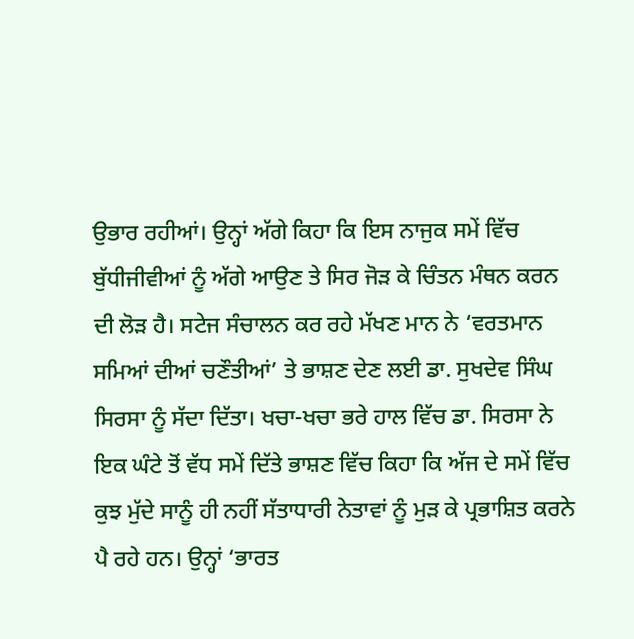ਉਭਾਰ ਰਹੀਆਂ। ਉਨ੍ਹਾਂ ਅੱਗੇ ਕਿਹਾ ਕਿ ਇਸ ਨਾਜੁਕ ਸਮੇਂ ਵਿੱਚ ਬੁੱਧੀਜੀਵੀਆਂ ਨੂੰ ਅੱਗੇ ਆਉਣ ਤੇ ਸਿਰ ਜੋੜ ਕੇ ਚਿੰਤਨ ਮੰਥਨ ਕਰਨ ਦੀ ਲੋੜ ਹੈ। ਸਟੇਜ ਸੰਚਾਲਨ ਕਰ ਰਹੇ ਮੱਖਣ ਮਾਨ ਨੇ ‘ਵਰਤਮਾਨ ਸਮਿਆਂ ਦੀਆਂ ਚਣੌਤੀਆਂ’ ਤੇ ਭਾਸ਼ਣ ਦੇਣ ਲਈ ਡਾ. ਸੁਖਦੇਵ ਸਿੰਘ ਸਿਰਸਾ ਨੂੰ ਸੱਦਾ ਦਿੱਤਾ। ਖਚਾ-ਖਚਾ ਭਰੇ ਹਾਲ ਵਿੱਚ ਡਾ. ਸਿਰਸਾ ਨੇ ਇਕ ਘੰਟੇ ਤੋਂ ਵੱਧ ਸਮੇਂ ਦਿੱਤੇ ਭਾਸ਼ਣ ਵਿੱਚ ਕਿਹਾ ਕਿ ਅੱਜ ਦੇ ਸਮੇਂ ਵਿੱਚ ਕੁਝ ਮੁੱਦੇ ਸਾਨੂੰ ਹੀ ਨਹੀਂ ਸੱਤਾਧਾਰੀ ਨੇਤਾਵਾਂ ਨੂੰ ਮੁੜ ਕੇ ਪ੍ਰਭਾਸ਼ਿਤ ਕਰਨੇ ਪੈ ਰਹੇ ਹਨ। ਉਨ੍ਹਾਂ ‘ਭਾਰਤ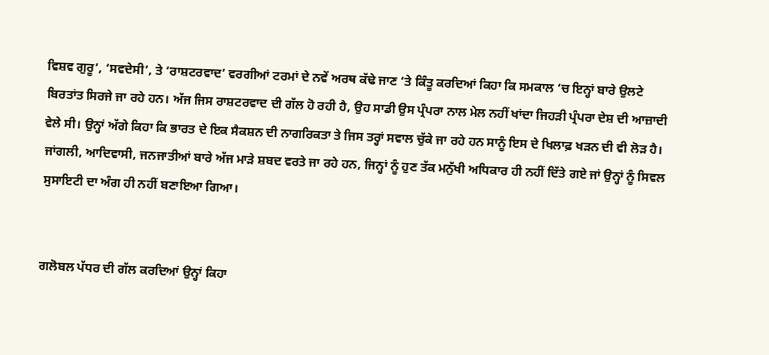ਵਿਸ਼ਵ ਗੁਰੂ’, ‘ਸਵਦੇਸੀ’, ਤੇ ‘ਰਾਸ਼ਟਰਵਾਦ’ ਵਰਗੀਆਂ ਟਰਮਾਂ ਦੇ ਨਵੇਂ ਅਰਥ ਕੱਢੇ ਜਾਣ ‘ਤੇ ਕਿੰਤੂ ਕਰਦਿਆਂ ਕਿਹਾ ਕਿ ਸਮਕਾਲ ‘ਚ ਇਨ੍ਹਾਂ ਬਾਰੇ ਉਲਟੇ ਬਿਰਤਾਂਤ ਸਿਰਜੇ ਜਾ ਰਹੇ ਹਨ। ਅੱਜ ਜਿਸ ਰਾਸ਼ਟਰਵਾਦ ਦੀ ਗੱਲ ਹੋ ਰਹੀ ਹੈ, ਉਹ ਸਾਡੀ ਉਸ ਪ੍ਰੰਪਰਾ ਨਾਲ ਮੇਲ ਨਹੀਂ ਖਾਂਦਾ ਜਿਹੜੀ ਪ੍ਰੰਪਰਾ ਦੇਸ਼ ਦੀ ਆਜ਼ਾਦੀ ਵੇਲੇ ਸੀ। ਉਨ੍ਹਾਂ ਅੱਗੇ ਕਿਹਾ ਕਿ ਭਾਰਤ ਦੇ ਇਕ ਸੈਕਸ਼ਨ ਦੀ ਨਾਗਰਿਕਤਾ ਤੇ ਜਿਸ ਤਰ੍ਹਾਂ ਸਵਾਲ ਚੁੱਕੇ ਜਾ ਰਹੇ ਹਨ ਸਾਨੂੰ ਇਸ ਦੇ ਖਿਲਾਫ਼ ਖੜਨ ਦੀ ਵੀ ਲੋੜ ਹੈ। ਜਾਂਗਲੀ, ਆਦਿਵਾਸੀ, ਜਨਜਾਤੀਆਂ ਬਾਰੇ ਅੱਜ ਮਾੜੇ ਸ਼ਬਦ ਵਰਤੇ ਜਾ ਰਹੇ ਹਨ, ਜਿਨ੍ਹਾਂ ਨੂੰ ਹੁਣ ਤੱਕ ਮਨੁੱਖੀ ਅਧਿਕਾਰ ਹੀ ਨਹੀਂ ਦਿੱਤੇ ਗਏ ਜਾਂ ਉਨ੍ਹਾਂ ਨੂੰ ਸਿਵਲ ਸੁਸਾਇਟੀ ਦਾ ਅੰਗ ਹੀ ਨਹੀਂ ਬਣਾਇਆ ਗਿਆ।


ਗਲੋਬਲ ਪੱਧਰ ਦੀ ਗੱਲ ਕਰਦਿਆਂ ਉਨ੍ਹਾਂ ਕਿਹਾ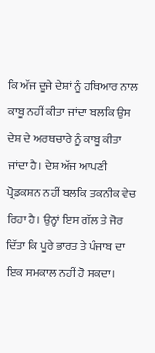ਕਿ ਅੱਜ ਦੂਜੇ ਦੇਸ਼ਾਂ ਨੂੰ ਹਥਿਆਰ ਨਾਲ ਕਾਬੂ ਨਹੀਂ ਕੀਤਾ ਜਾਂਦਾ ਬਲਕਿ ਉਸ ਦੇਸ਼ ਦੇ ਅਰਥਚਾਰੇ ਨੂੰ ਕਾਬੂ ਕੀਤਾ ਜਾਂਦਾ ਹੈ। ਦੇਸ਼ ਅੱਜ ਆਪਣੀ ਪ੍ਰੋਡਕਸ਼ਨ ਨਹੀਂ ਬਲਕਿ ਤਕਨੀਕ ਵੇਚ ਰਿਹਾ ਹੈ। ਉਨ੍ਹਾਂ ਇਸ ਗੱਲ ਤੇ ਜੋਰ ਦਿੱਤਾ ਕਿ ਪੂਰੇ ਭਾਰਤ ਤੇ ਪੰਜਾਬ ਦਾ ਇਕ ਸਮਕਾਲ ਨਹੀਂ ਹੋ ਸਕਦਾ।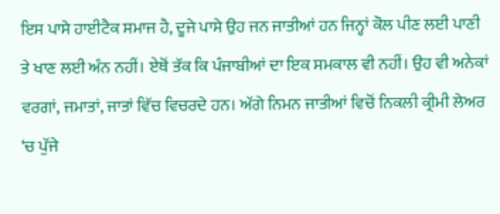ਇਸ ਪਾਸੇ ਹਾਈਟੈਕ ਸਮਾਜ ਹੈ, ਦੂਜੇ ਪਾਸੇ ਉਹ ਜਨ ਜਾਤੀਆਂ ਹਨ ਜਿਨ੍ਹਾਂ ਕੋਲ ਪੀਣ ਲਈ ਪਾਣੀ ਤੇ ਖਾਣ ਲਈ ਅੰਨ ਨਹੀਂ। ਏਥੋਂ ਤੱਕ ਕਿ ਪੰਜਾਬੀਆਂ ਦਾ ਇਕ ਸਮਕਾਲ ਵੀ ਨਹੀਂ। ਉਹ ਵੀ ਅਨੇਕਾਂ ਵਰਗਾਂ, ਜਮਾਤਾਂ, ਜਾਤਾਂ ਵਿੱਚ ਵਿਚਰਦੇ ਹਨ। ਅੱਗੇ ਨਿਮਨ ਜਾਤੀਆਂ ਵਿਚੋਂ ਨਿਕਲੀ ਕ੍ਰੀਮੀ ਲੇਅਰ ‘ਚ ਪੁੱਜੇ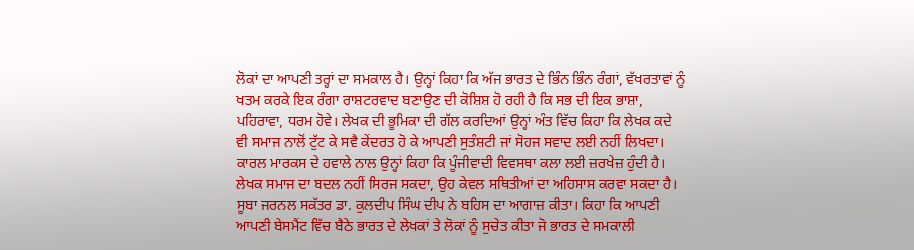ਲੋਕਾਂ ਦਾ ਆਪਣੀ ਤਰ੍ਹਾਂ ਦਾ ਸਮਕਾਲ ਹੈ। ਉਨ੍ਹਾਂ ਕਿਹਾ ਕਿ ਅੱਜ ਭਾਰਤ ਦੇ ਭਿੰਨ ਭਿੰਨ ਰੰਗਾਂ, ਵੱਖਰਤਾਵਾਂ ਨੂੰ ਖਤਮ ਕਰਕੇ ਇਕ ਰੰਗਾ ਰਾਸ਼ਟਰਵਾਦ ਬਣਾਉਣ ਦੀ ਕੋਸ਼ਿਸ਼ ਹੋ ਰਹੀ ਹੈ ਕਿ ਸਭ ਦੀ ਇਕ ਭਾਸ਼ਾ, ਪਹਿਰਾਵਾ, ਧਰਮ ਹੋਵੇ। ਲੇਖਕ ਦੀ ਭੂਮਿਕਾ ਦੀ ਗੱਲ ਕਰਦਿਆਂ ਉਨ੍ਹਾਂ ਅੰਤ ਵਿੱਚ ਕਿਹਾ ਕਿ ਲੇਖਕ ਕਦੇ ਵੀ ਸਮਾਜ ਨਾਲੋਂ ਟੁੱਟ ਕੇ ਸਵੈ ਕੇਂਦਰਤ ਹੋ ਕੇ ਆਪਣੀ ਸੁਤੰਸ਼ਟੀ ਜਾਂ ਸੋਹਜ ਸਵਾਦ ਲਈ ਨਹੀਂ ਲਿਖਦਾ। ਕਾਰਲ ਮਾਰਕਸ ਦੇ ਹਵਾਲੇ ਨਾਲ ਉਨ੍ਹਾਂ ਕਿਹਾ ਕਿ ਪੂੰਜੀਵਾਦੀ ਵਿਵਸਥਾ ਕਲਾ ਲਈ ਜ਼ਰਖੇਜ਼ ਹੁੰਦੀ ਹੈ। ਲੇਖਕ ਸਮਾਜ ਦਾ ਬਦਲ ਨਹੀਂ ਸਿਰਜ ਸਕਦਾ, ਉਹ ਕੇਵਲ ਸਥਿਤੀਆਂ ਦਾ ਅਹਿਸਾਸ ਕਰਵਾ ਸਕਦਾ ਹੈ।
ਸੂਬਾ ਜਰਨਲ ਸਕੱਤਰ ਡਾ. ਕੁਲਦੀਪ ਸਿੰਘ ਦੀਪ ਨੇ ਬਹਿਸ ਦਾ ਆਗਾਜ਼ ਕੀਤਾ। ਕਿਹਾ ਕਿ ਆਪਣੀ ਆਪਣੀ ਬੇਸਮੈਂਟ ਵਿੱਚ ਬੈਠੇ ਭਾਰਤ ਦੇ ਲੇਖਕਾਂ ਤੇ ਲੋਕਾਂ ਨੂੰ ਸੁਚੇਤ ਕੀਤਾ ਜੋ ਭਾਰਤ ਦੇ ਸਮਕਾਲੀ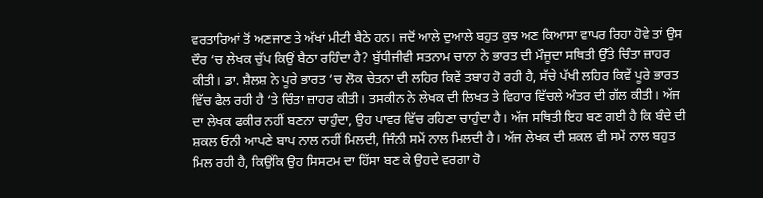ਵਰਤਾਰਿਆਂ ਤੋਂ ਅਣਜਾਣ ਤੇ ਅੱਖਾਂ ਮੀਟੀ ਬੈਠੇ ਹਨ। ਜਦੋਂ ਆਲੇ ਦੁਆਲੇ ਬਹੁਤ ਕੁਝ ਅਣ ਕਿਆਸਾ ਵਾਪਰ ਰਿਹਾ ਹੋਵੇ ਤਾਂ ਉਸ ਦੌਰ ‘ਚ ਲੇਖਕ ਚੁੱਪ ਕਿਉਂ ਬੈਠਾ ਰਹਿੰਦਾ ਹੈ? ਬੁੱਧੀਜੀਵੀ ਸਤਨਾਮ ਚਾਨਾ ਨੇ ਭਾਰਤ ਦੀ ਮੌਜੂਦਾ ਸਥਿਤੀ ਉੱਤੇ ਚਿੰਤਾ ਜ਼ਾਹਰ ਕੀਤੀ। ਡਾ. ਸ਼ੈਲਸ਼ ਨੇ ਪੂਰੇ ਭਾਰਤ ‘ਚ ਲੋਕ ਚੇਤਨਾ ਦੀ ਲਹਿਰ ਕਿਵੇਂ ਤਬਾਹ ਹੋ ਰਹੀ ਹੈ, ਸੱਚੇ ਪੱਖੀ ਲਹਿਰ ਕਿਵੇਂ ਪੂਰੇ ਭਾਰਤ ਵਿੱਚ ਫੈਲ ਰਹੀ ਹੈ ‘ਤੇ ਚਿੰਤਾ ਜ਼ਾਹਰ ਕੀਤੀ। ਤਸਕੀਨ ਨੇ ਲੇਖਕ ਦੀ ਲਿਖਤ ਤੇ ਵਿਹਾਰ ਵਿੱਚਲੇ ਅੰਤਰ ਦੀ ਗੱਲ ਕੀਤੀ। ਅੱਜ ਦਾ ਲੇਖਕ ਫਕੀਰ ਨਹੀਂ ਬਣਨਾ ਚਾਹੁੰਦਾ, ਉਹ ਪਾਵਰ ਵਿੱਚ ਰਹਿਣਾ ਚਾਹੁੰਦਾ ਹੈ। ਅੱਜ ਸਥਿਤੀ ਇਹ ਬਣ ਗਈ ਹੈ ਕਿ ਬੰਦੇ ਦੀ ਸ਼ਕਲ ਓਨੀ ਆਪਣੇ ਬਾਪ ਨਾਲ ਨਹੀਂ ਮਿਲਦੀ, ਜਿੰਨੀ ਸਮੇਂ ਨਾਲ ਮਿਲਦੀ ਹੈ। ਅੱਜ ਲੇਖਕ ਦੀ ਸ਼ਕਲ ਵੀ ਸਮੇਂ ਨਾਲ ਬਹੁਤ ਮਿਲ ਰਹੀ ਹੈ, ਕਿਉਂਕਿ ਉਹ ਸਿਸਟਮ ਦਾ ਹਿੱਸਾ ਬਣ ਕੇ ਉਹਦੇ ਵਰਗਾ ਹੋ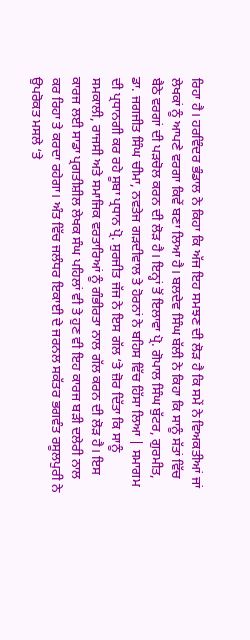ਰਿਹਾ ਹੈ। ਹਰਵਿੰਦਰ ਭੰਡਾਲ ਨੇ ਕਿਹਾ ਕਿ ਅੱਜ ਇਹ ਸਮਝਣ ਦੀ ਲੋੜ ਹੈ ਕਿ ਸਮੇਂ ਨੇ ਵਿਅਕਤੀਆਂ ਜਾਂ ਲੇਖਕਾਂ ਨੂੰ ਆਪਣੇ ਵਰਗਾ ਕਿਵੇਂ ਬਣਾ ਲਿਆ ਹੈ। ਬਲਦੇਵ ਸਿੰਘ ਬੱਲੀ ਨੇ ਕਿਹਾ ਕਿ ਸਾਨੂੰ ਸੱਤਾਂ ਵਿੱਚ ਬੈਠੇ ਵਰਗਾਂ ਦੀ ਪੜਚੋਲ ਕਰਨ ਦੀ ਲੋੜ ਹੈ। ਇਨ੍ਹਾਂ ਤੋਂ ਇਲਾਵਾ ਪ੍ਰੋ. ਗੋਪਾਲ ਸਿੰਘ ਬੁੱਟਰ, ਗੁਰਮੀਤ, ਡਾ. ਜਗਜੀਤ ਸਿੰਘ ਚੀਮਾ, ਨਵਤੇਜ ਗੜਦੀਵਾਲ ਤੇ ਹੋਰਨਾਂ ਨੇ ਬਹਿਸ ਵਿੱਚ ਹਿੱਸਾ ਲਿਆ | ਸਮਾਗਮ ਦੀ ਪ੍ਰਧਾਨਗੀ ਕਰ ਰਹੇ ਸੂਬਾ ਪ੍ਰਧਾਨ ਪ੍ਰੋ. ਸੁਰਜੀਤ ਜੱਜ ਨੇ ਇਸ ਗੱਲ ‘ਤੇ ਜ਼ੋਰ ਦਿੱਤਾ ਕਿ ਸਾਨੂੰ ਸਮਕਾਲੀ, ਰਾਜਸੀ ਅਤੇ ਸਮਾਜਿਕ ਵਰਤਾਰਿਆਂ ਨੂੰ ਗੰਭੀਰਤਾ ਨਾਲ ਗੱਲ ਕਰਨ ਦੀ ਲੋੜ ਹੈ। ਇਸ ਕਾਰਜ ਲਈ ਸਾਡਾ ਪ੍ਰਗਤੀਸ਼ੀਲ ਲੇਖਕ ਸੰਘ ਪਹਿਲਾਂ ਵੀ ਤੇ ਹੁਣ ਵੀ ਇਹ ਕਾਰਜ ਬੜੀ ਦਲੇਰੀ ਨਾਲ ਕਰ ਰਿਹਾ ਤੇ ਕਰਦਾ ਰਹੇਗਾ। ਅੰਤ ਵਿੱਚ ਜਲੰਧਰ ਇਕਾਈ ਦੇ ਜਰਨਲ ਸਕੱਤਰ ਭਗਵੰਤ ਰਸੂਲਪੁਰੀ ਨੇ ਉਪਰੋਕਤ ਮਸਲੇ ‘ਤੇ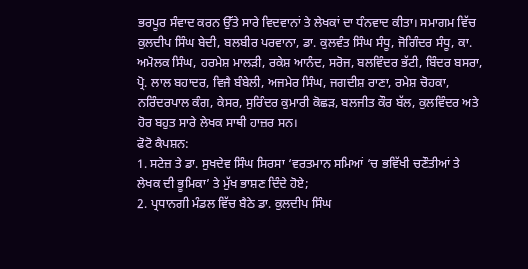ਭਰਪੂਰ ਸੰਵਾਦ ਕਰਨ ਉੱਤੇ ਸਾਰੇ ਵਿਦਵਾਨਾਂ ਤੇ ਲੇਖਕਾਂ ਦਾ ਧੰਨਵਾਦ ਕੀਤਾ। ਸਮਾਗਮ ਵਿੱਚ ਕੁਲਦੀਪ ਸਿੰਘ ਬੇਦੀ, ਬਲਬੀਰ ਪਰਵਾਨਾ, ਡਾ. ਕੁਲਵੰਤ ਸਿੰਘ ਸੰਧੂ, ਜੋਗਿੰਦਰ ਸੰਧੂ, ਕਾ. ਅਮੋਲਕ ਸਿੰਘ, ਹਰਮੇਸ਼ ਮਾਲੜੀ, ਰਕੇਸ਼ ਆਨੰਦ, ਸਰੋਜ, ਬਲਵਿੰਦਰ ਭੱਟੀ, ਬਿੰਦਰ ਬਸਰਾ, ਪ੍ਰੋ. ਲਾਲ ਬਹਾਦਰ, ਵਿਜੈ ਬੰਬੇਲੀ, ਅਜਮੇਰ ਸਿੰਘ, ਜਗਦੀਸ਼ ਰਾਣਾ, ਰਮੇਸ਼ ਚੋਹਕਾ, ਨਰਿੰਦਰਪਾਲ ਕੰਗ, ਕੇਸਰ, ਸੁਰਿੰਦਰ ਕੁਮਾਰੀ ਕੋਛੜ, ਬਲਜੀਤ ਕੌਰ ਬੱਲ, ਕੁਲਵਿੰਦਰ ਅਤੇ ਹੋਰ ਬਹੁਤ ਸਾਰੇ ਲੇਖਕ ਸਾਥੀ ਹਾਜ਼ਰ ਸਨ।
ਫੋਟੋ ਕੈਪਸ਼ਨ:
1. ਸਟੇਜ਼ ਤੇ ਡਾ. ਸੁਖਦੇਵ ਸਿੰਘ ਸਿਰਸਾ ‘ਵਰਤਮਾਨ ਸਮਿਆਂ ‘ਚ ਭਵਿੱਖੀ ਚਣੌਤੀਆਂ ਤੇ ਲੇਖਕ ਦੀ ਭੂਮਿਕਾ’ ਤੇ ਮੁੱਖ ਭਾਸ਼ਣ ਦਿੰਦੇ ਹੋਏ;
2. ਪ੍ਰਧਾਨਗੀ ਮੰਡਲ ਵਿੱਚ ਬੈਠੇ ਡਾ. ਕੁਲਦੀਪ ਸਿੰਘ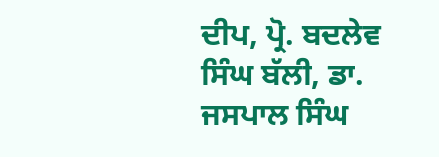ਦੀਪ, ਪ੍ਰੋ. ਬਦਲੇਵ ਸਿੰਘ ਬੱਲੀ, ਡਾ. ਜਸਪਾਲ ਸਿੰਘ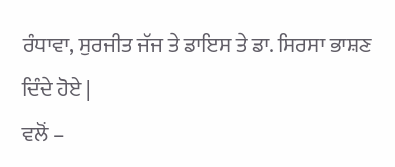ਰੰਧਾਵਾ, ਸੁਰਜੀਤ ਜੱਜ ਤੇ ਡਾਇਸ ਤੇ ਡਾ. ਸਿਰਸਾ ਭਾਸ਼ਣ ਦਿੰਦੇ ਹੋਏ |
ਵਲੋਂ –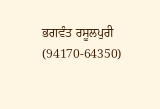ਭਗਵੰਤ ਰਸੂਲਪੁਰੀ (94170-64350)